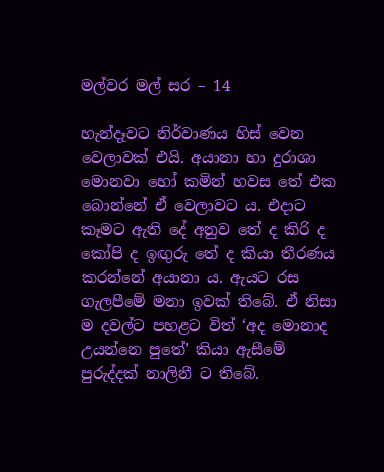මල්වර මල් සර – 14

හැන්දෑවට නිර්වාණය හිස් වෙන වෙලාවක් එයි. අයානා හා දුරාශා මොනවා හෝ කමින් හවස තේ එක බොන්නේ ඒ වෙලාවට ය. එදාට කෑමට ඇති දේ අනුව තේ ද කිරි ද කෝපි ද ඉඟුරු තේ ද කියා තීරණය කරන්නේ අයානා ය. ඇයට රස ගැලපීමේ මනා ඉවක් තිබේ. ඒ නිසා ම දවල්ට පහළට විත් ‘අද මොනාද උයන්නෙ පුතේ’ කියා ඇසීමේ පුරුද්දක් නාලිනී ට තිබේ.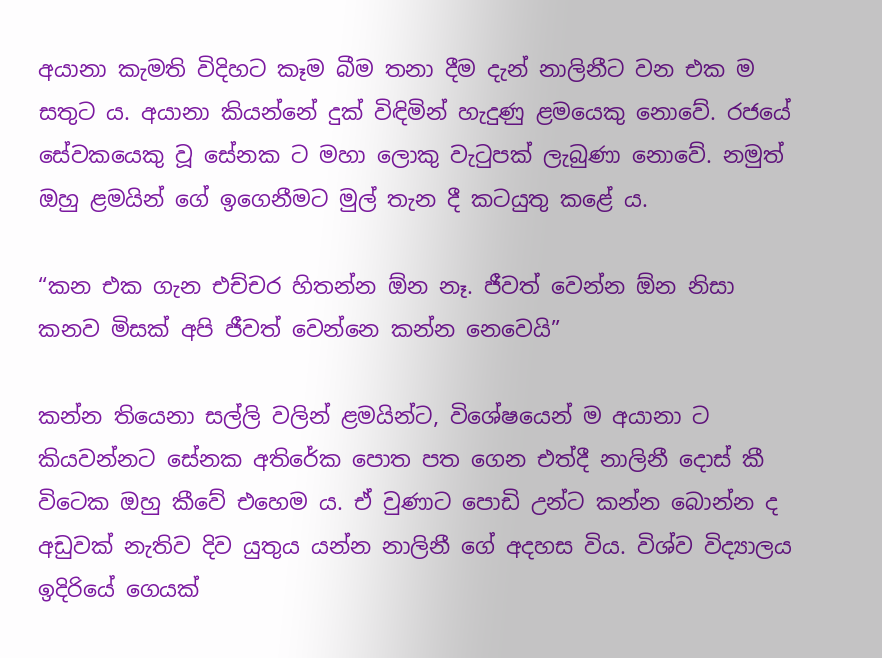අයානා කැමති විදිහට කෑම බීම තනා දීම දැන් නාලිනීට වන එක ම සතුට ය. අයානා කියන්නේ දුක් විඳිමින් හැදුණු ළමයෙකු නොවේ. රජයේ සේවකයෙකු වූ සේනක ට මහා ලොකු වැටුපක් ලැබුණා නොවේ. නමුත් ඔහු ළමයින් ගේ ඉගෙනීමට මුල් තැන දී කටයුතු කළේ ය.

“කන එක ගැන එච්චර හිතන්න ඕන නෑ. ජීවත් වෙන්න ඕන නිසා කනව මිසක් අපි ජීවත් වෙන්නෙ කන්න නෙවෙයි”

කන්න තියෙනා සල්ලි වලින් ළමයින්ට, විශේෂයෙන් ම අයානා ට කියවන්නට සේනක අතිරේක පොත පත ගෙන එත්දී නාලිනී දොස් කී විටෙක ඔහු කීවේ එහෙම ය. ඒ වුණාට පොඩි උන්ට කන්න බොන්න ද අඩුවක් නැතිව දිව යුතුය යන්න නාලිනී ගේ අදහස විය. විශ්ව විද්‍යාලය ඉදිරියේ ගෙයක්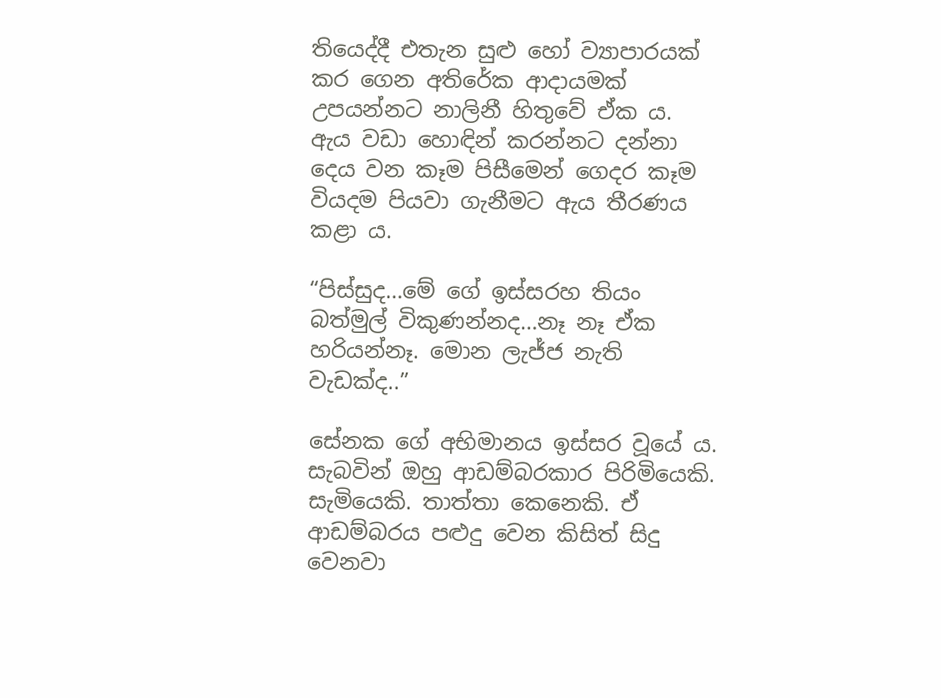තියෙද්දී එතැන සුළු හෝ ව්‍යාපාරයක් කර ගෙන අතිරේක ආදායමක් උපයන්නට නාලිනී හිතුවේ ඒක ය. ඇය වඩා හොඳින් කරන්නට දන්නා දෙය වන කෑම පිසීමෙන් ගෙදර කෑම වියදම පියවා ගැනීමට ඇය තීරණය කළා ය.

“පිස්සුද…මේ ගේ ඉස්සරහ තියං බත්මුල් විකුණන්නද…නෑ නෑ ඒක හරියන්නෑ. මොන ලැජ්ජ නැති වැඩක්ද..”

සේනක ගේ අභිමානය ඉස්සර වූයේ ය. සැබවින් ඔහු ආඩම්බරකාර පිරිමියෙකි. සැමියෙකි. තාත්තා කෙනෙකි. ඒ ආඩම්බරය පළුදු වෙන කිසිත් සිදු වෙනවා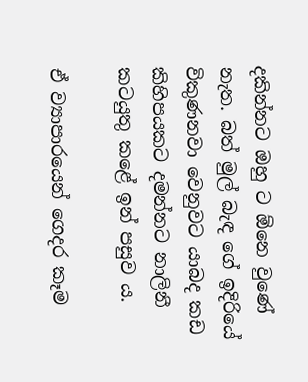දකින්නට ඔහු ට ඕනෙ වුණේ නැත. බත් මුල් බැඳ ගේ ඉදිරියේ විකුණනවා වෙනුවට යාබද කඩ කිහිපයකට දමන්නට නාලිනී කටයුතු කළේ ඉන් පසුව ය.

ඒ ව්‍යාපාරයෙන් ගෙදර කෑම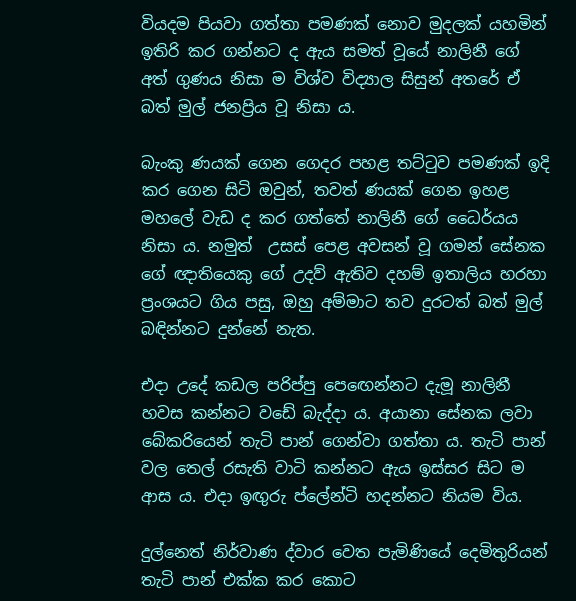වියදම පියවා ගත්තා පමණක් නොව මුදලක් යහමින් ඉතිරි කර ගන්නට ද ඇය සමත් වූයේ නාලිනී ගේ අත් ගුණය නිසා ම විශ්ව විද්‍යාල සිසුන් අතරේ ඒ බත් මුල් ජනප්‍රිය වූ නිසා ය.

බැංකු ණයක් ගෙන ගෙදර පහළ තට්ටුව පමණක් ඉදි කර ගෙන සිටි ඔවුන්, තවත් ණයක් ගෙන ඉහළ මහලේ වැඩ ද කර ගත්තේ නාලිනී ගේ ධෛර්යය නිසා ය. නමුත්  උසස් පෙළ අවසන් වූ ගමන් සේනක ගේ ඥාතියෙකු ගේ උදව් ඇතිව දහම් ඉතාලිය හරහා ප්‍රංශයට ගිය පසු, ඔහු අම්මාට තව දුරටත් බත් මුල් බඳින්නට දුන්නේ නැත.

එදා උදේ කඩල පරිප්පු පෙඟෙන්නට දැමූ නාලිනී හවස කන්නට වඩේ බැද්දා ය. අයානා සේනක ලවා බේකරියෙන් තැටි පාන් ගෙන්වා ගත්තා ය. තැටි පාන් වල තෙල් රසැති වාටි කන්නට ඇය ඉස්සර සිට ම ආස ය. එදා ඉඟුරු ප්ලේන්ටි හදන්නට නියම විය.

දුල්නෙත් නිර්වාණ ද්වාර වෙත පැමිණියේ දෙමිතුරියන් තැටි පාන් එක්ක කර කොට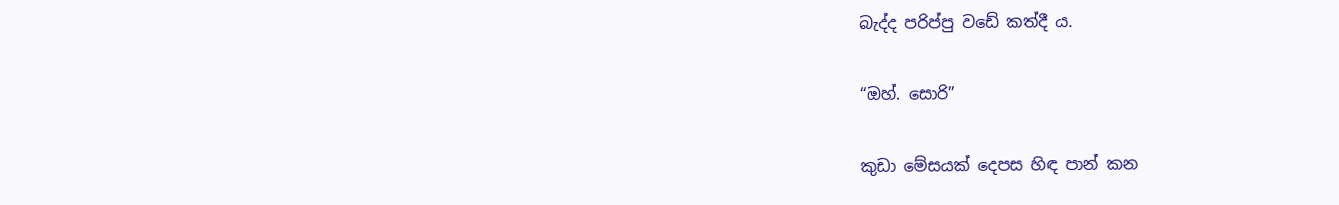බැද්ද පරිප්පු වඩේ කත්දී ය.

“ඔහ්. සොරි”

කුඩා මේසයක් දෙපස හිඳ පාන් කන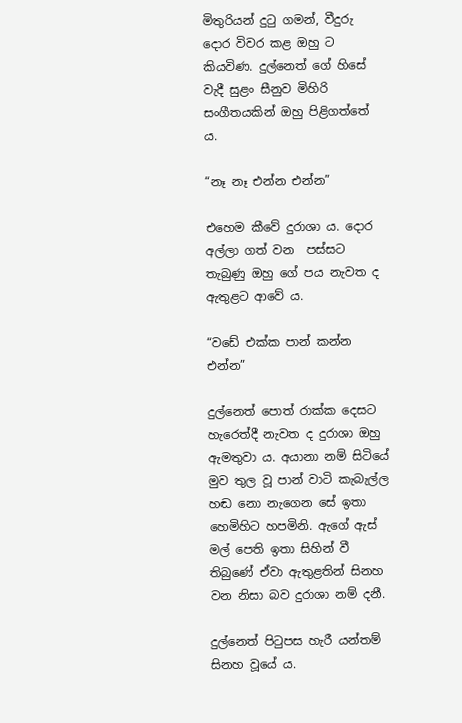මිතුරියන් දුටු ගමන්, වීදුරු දොර විවර කළ ඔහු ට කියවිණ. දුල්නෙත් ගේ හිසේ වැදී සුළං සීනුව මිහිරි සංගීතයකින් ඔහු පිළිගත්තේ ය.

“නෑ නෑ එන්න එන්න”

එහෙම කීවේ දුරාශා ය. දොර අල්ලා ගත් වන  පස්සට තැබුණු ඔහු ගේ පය නැවත ද ඇතුළට ආවේ ය.

“වඩේ එක්ක පාන් කන්න එන්න”

දුල්නෙත් පොත් රාක්ක දෙසට හැරෙත්දී නැවත ද දුරාශා ඔහු ඇමතුවා ය. අයානා නම් සිටියේ මුව තුල වූ පාන් වාටි කැබැල්ල හඬ නො නැගෙන සේ ඉතා හෙමිහිට හපමිනි. ඇගේ ඇස් මල් පෙති ඉතා සිහින් වී තිබුණේ ඒවා ඇතුළතින් සිනහ වන නිසා බව දුරාශා නම් දනී.

දුල්නෙත් පිටුපස හැරී යන්තම් සිනහ වූයේ ය.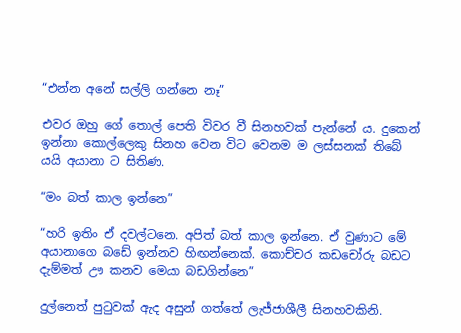“එන්න අනේ සල්ලි ගන්නෙ නෑ”

එවර ඔහු ගේ තොල් පෙති විවර වී සිනහවක් පැන්නේ ය. දුකෙන් ඉන්නා කොල්ලෙකු සිනහ වෙන විට වෙනම ම ලස්සනක් තිබේ යයි අයානා ට සිතිණ.

“මං බත් කාල ඉන්නෙ”

“හරි ඉතිං ඒ දවල්ටනෙ. අපිත් බත් කාල ඉන්නෙ. ඒ වුණාට මේ අයානාගෙ බඩේ ඉන්නව හිඟන්නෙක්. කොච්චර කඩචෝරු බඩට දැම්මත් ඌ කනව මෙයා බඩගින්නෙ”

දුල්නෙත් පුටුවක් ඇද අසුන් ගත්තේ ලැජ්ජාශීලී සිනහවකිනි.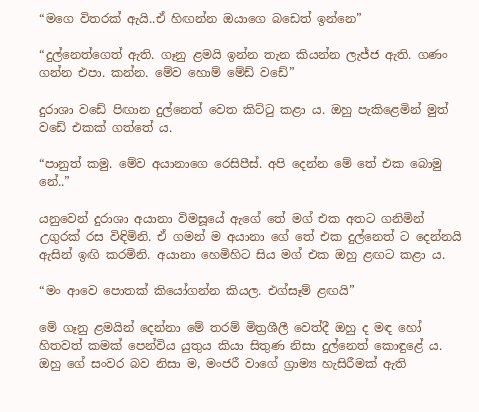“මගෙ විතරක් ඇයි..ඒ හිඟන්න ඔයාගෙ බඩෙත් ඉන්නෙ”

“දුල්නෙත්ගෙත් ඇති. ගෑනු ළමයි ඉන්න තැන කියන්න ලැජ්ජ ඇති. ගණං ගන්න එපා. කන්න. මේව හොම් මේඩ් වඩේ”

දුරාශා වඩේ පිඟාන දුල්නෙත් වෙත කිට්ටු කළා ය. ඔහු පැකිළෙමින් මුත් වඩේ එකක් ගත්තේ ය.

“පානුත් කමු. මේව අයානාගෙ රෙසිපීස්. අපි දෙන්න මේ තේ එක බොමු නේ..”

යනුවෙන් දුරාශා අයානා විමසූයේ ඇගේ තේ මග් එක අතට ගනිමින් උගුරක් රස විඳිමිනි. ඒ ගමන් ම අයානා ගේ තේ එක දුල්නෙත් ට දෙන්නයි ඇසින් ඉඟි කරමිනි. අයානා හෙමිහිට සිය මග් එක ඔහු ළඟට කළා ය.

“මං ආවෙ පොතක් කියෝගන්න කියල. එග්සෑම් ළඟයි”

මේ ගෑනු ළමයින් දෙන්නා මේ තරම් මිත්‍රශීලී වෙත්දී ඔහු ද මඳ හෝ  හිතවත් කමක් පෙන්විය යුතුය කියා සිතුණ නිසා දුල්නෙත් කොඳුළේ ය. ඔහු ගේ සංවර බව නිසා ම, මංජරී වාගේ ග්‍රාම්‍ය හැසිරීමක් ඇති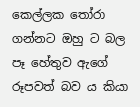කෙල්ලක තෝරා ගන්නට ඔහු ට බල පෑ හේතුව ඇගේ රූපවත් බව ය කියා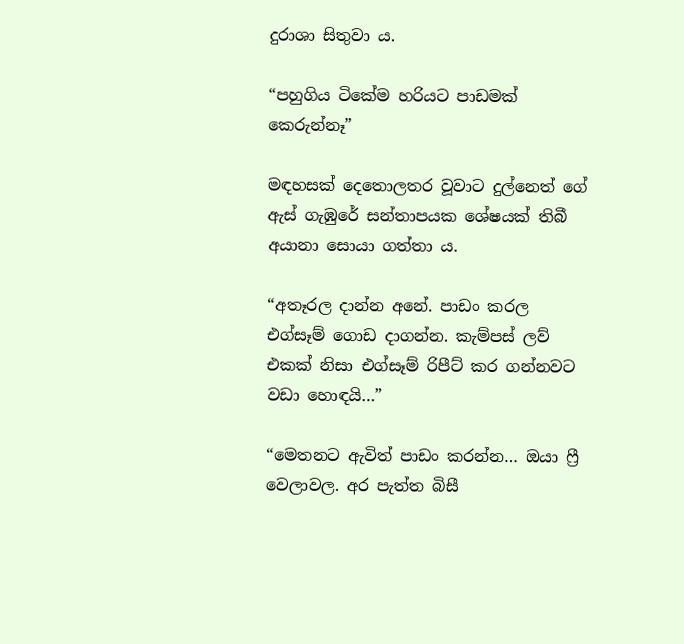දුරාශා සිතුවා ය.

“පහුගිය ටිකේම හරියට පාඩමක් කෙරුන්නෑ”

මඳහසක් දෙතොලතර වූවාට දුල්නෙත් ගේ ඇස් ගැඹුරේ සන්තාපයක ශේෂයක් තිබී අයානා සොයා ගත්තා ය.

“අතෑරල දාන්න අනේ. පාඩං කරල එග්සෑම් ගොඩ දාගන්න. කැම්පස් ලව් එකක් නිසා එග්සෑම් රිපීට් කර ගන්නවට වඩා හොඳයි…”

“මෙතනට ඇවිත් පාඩං කරන්න… ඔයා ෆ්‍රී වෙලාවල. අර පැත්ත බිසී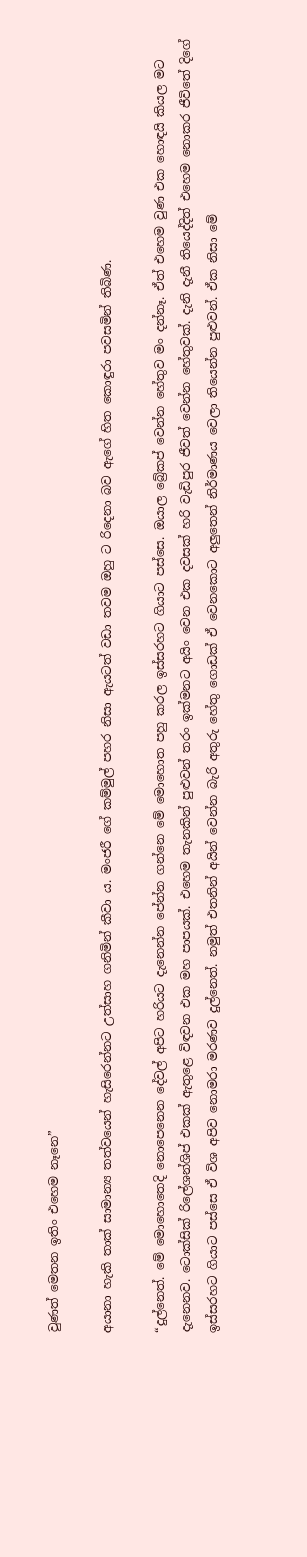වුණත් මෙතන ඉතිං එහෙම නෑනෙ”

අයානා හැකි තාක් සාමාන්‍ය තත්වයෙන් හැසිරෙන්නට උත්සාහ ගනිමින් කීවා ය. මංජරී ගේ කම්මුල් පහර නිසා ඇයටත් වඩා තවම ඔහු ට රිදෙනා බව ඇගේ හිත කොඳුරා පවසමින් තිබිණ.

“දුල්නෙත්. මේ මොහොතෙදි නොපෙනෙන දේවල් අපිට හරියට දැනෙන්න පේන්න ගන්නෙ මේ මොහොත පහු කරල ඉස්සරහට ගියාට පස්සෙ. ඔයාල බ්‍රේකප් වෙන්න හේතුව මං දන්නෑ. ඒත් එහෙම වුණ එක හොඳයි කියල මට දැනෙනව. ටොක්සික් රිලේශන්ශිප් එකක් ඇතුළෙ විඳවන එක මහ පාපයක්. එහෙම තැනකින් පුළුවන් තරං ඉක්මනට අයිං වෙන එක දවසක් හරි වැඩිපුර ජීවත් වෙන්න හේතුවක්. දැනි දැනී තියෙද්දිත් එහෙම නොකර ජීවිතේ දිගේ ඉස්සරහට ගියාට පස්සෙ ඒ විශ අපිව නොමරා මරණව දුල්නෙත්. නමුත් එතනින් අයින් වෙන්න බැරි අතුරු හේතු ගොඩක් ඒ වෙනකොට අලුතෙන් නිර්මාණය වෙලා තියෙන්න පුළුවන්. ඒක නිසා මේ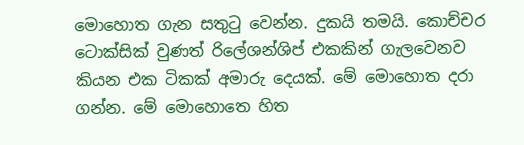මොහොත ගැන සතුටු වෙන්න. දුකයි තමයි. කොච්චර ටොක්සික් වුණත් රිලේශන්ශිප් එකකින් ගැලවෙනව කියන එක ටිකක් අමාරු දෙයක්. මේ මොහොත දරා ගන්න. මේ මොහොතෙ හිත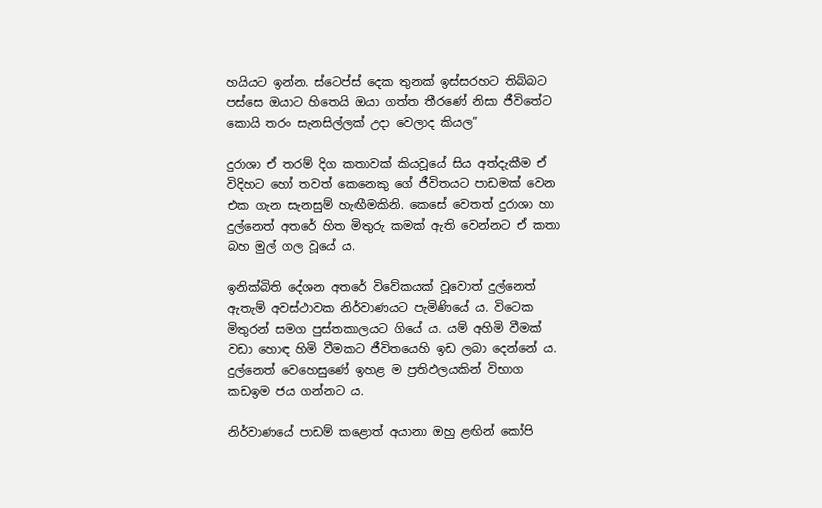හයියට ඉන්න. ස්ටෙප්ස් දෙක තුනක් ඉස්සරහට තිබ්බට පස්සෙ ඔයාට හිතෙයි ඔයා ගත්ත තීරණේ නිසා ජීවිතේට කොයි තරං සැනසිල්ලක් උදා වෙලාද කියල”

දුරාශා ඒ තරම් දිග කතාවක් කියවූයේ සිය අත්දැකීම ඒ විදිහට හෝ තවත් කෙනෙකු ගේ ජීවිතයට පාඩමක් වෙන එක ගැන සැනසුම් හැඟීමකිනි. කෙසේ වෙතත් දුරාශා හා දුල්නෙත් අතරේ හිත මිතුරු කමක් ඇති වෙන්නට ඒ කතා බහ මුල් ගල වූයේ ය.

ඉනික්බිති දේශන අතරේ විවේකයක් වූවොත් දුල්නෙත් ඇතැම් අවස්ථාවක නිර්වාණයට පැමිණියේ ය. විටෙක මිතුරන් සමග පුස්තකාලයට ගියේ ය. යම් අහිමි වීමක් වඩා හොඳ හිමි වීමකට ජීවිතයෙහි ඉඩ ලබා දෙන්නේ ය. දුල්නෙත් වෙහෙසුණේ ඉහළ ම ප්‍රතිඵලයකින් විභාග කඩඉම ජය ගන්නට ය.

නිර්වාණයේ පාඩම් කළොත් අයානා ඔහු ළඟින් කෝපි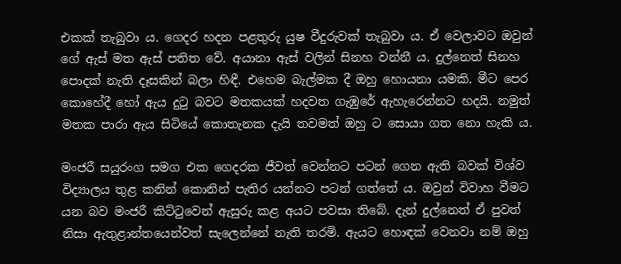එකක් තැබුවා ය. ගෙදර හදන පළතුරු යුෂ වීදුරුවක් තැබුවා ය. ඒ වෙලාවට ඔවුන් ගේ ඇස් මත ඇස් පතිත වේ. අයානා ඇස් වලින් සිනහ වන්නී ය. දුල්නෙත් සිනහ පොදක් නැති දෑසකින් බලා හිඳී. එහෙම බැල්මක දී ඔහු හොයනා යමකි. මීට පෙර කොහේදී හෝ ඇය දුටු බවට මතකයක් හදවත ගැඹුරේ ඇහැරෙන්නට හදයි. නමුත් මතක පාරා ඇය සිටියේ කොතැනක දැයි තවමත් ඔහු ට සොයා ගත නො හැකි ය.

මංජරී සයුරංග සමග එක ගෙදරක ජීවත් වෙන්නට පටන් ගෙන ඇති බවක් විශ්ව විද්‍යාලය තුළ කනින් කොනින් පැතිර යන්නට පටන් ගත්තේ ය. ඔවුන් විවාහ වීමට යන බව මංජරී කිට්ටුවෙන් ඇසුරු කළ අයට පවසා තිබේ. දැන් දුල්නෙත් ඒ පුවත් නිසා ඇතුළාන්තයෙන්වත් සැලෙන්නේ නැති තරමි. ඇයට හොඳක් වෙනවා නම් ඔහු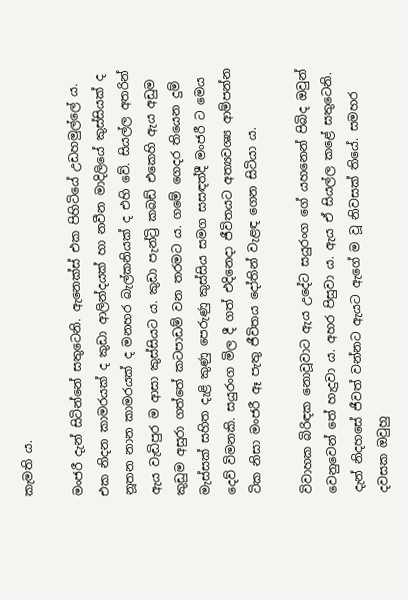කැමති ය.

මංජරී දැන් සිටින්නේ සතුටෙනි. ඇනෙක්ස් එක පිහිටියේ උඩහමුල්ලේ ය. එක නිදන කාමරයක් ද කුඩා ආලින්දයක් හා නවීන මාදිලියේ කුස්සියක් ද නූතන නාන කාමරයක් ද මනහර බැල්කනියක් ද එහි වේ. සියල්ල අතරින් ඇය වැඩිපුර ම ආසා කුස්සියට ය. කුඩා පැන්ට්‍රි කබඩ් එකෙහි ඇය අඩුම කුඩුම අසුරා ගත්තේ කටපාඩම් වන තරමට ය. ගමේ ගෙදර තියෙන දුම් මැස්සක් සහිත දැළි කුණු පෙරුණු කුස්සිය සමග සසඳත්දී මංජරී ට මෙය දෙව් විමනකි. සයුරංග මිල දී ගත් එදිනෙදා ජීවිතයට අත්‍යවශ්‍ය ආම්පන්න ටික නිසා මංජරී ඈ පැතු ජීවිතය දෝතින් වැළඳ ගෙන සිටියා ය.

විවාහක බිරිඳක නොවූවාට ඇය උදේට සයුරංග ගේ යහනෙන් පිබිද ඔවුන් වෙනුවෙන් තේ හැදුවා ය. අහර පිසුවා ය. ඇය ඒ සියල්ල කළේ සතුටෙනි. දැන් නිදහසේ ජීවත් වන්නට ඇයට ඇගේ ම වූ නිවසක් තියේ. සමහර දවසක ඔවුහු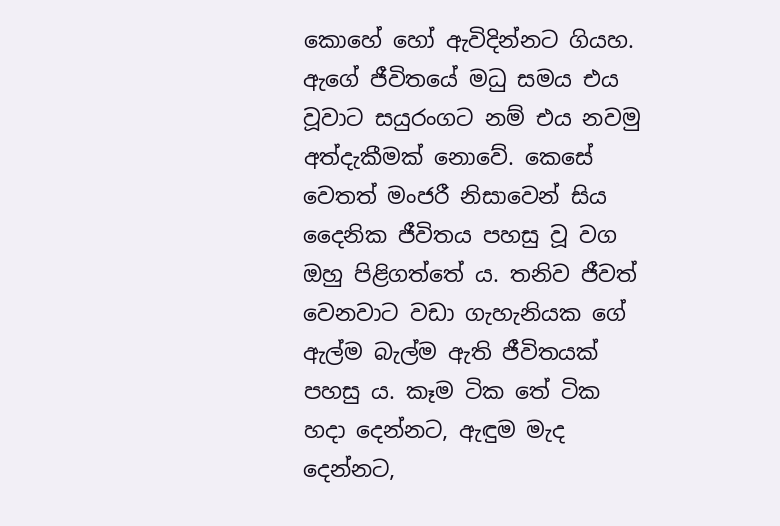කොහේ හෝ ඇවිදින්නට ගියහ. ඇගේ ජීවිතයේ මධු සමය එය වූවාට සයුරංගට නම් එය නවමු අත්දැකීමක් නොවේ. කෙසේ වෙතත් මංජරී නිසාවෙන් සිය දෛනික ජීවිතය පහසු වූ වග ඔහු පිළිගත්තේ ය. තනිව ජීවත් වෙනවාට වඩා ගැහැනියක ගේ ඇල්ම බැල්ම ඇති ජීවිතයක් පහසු ය. කෑම ටික තේ ටික හදා දෙන්නට, ඇඳුම මැද දෙන්නට,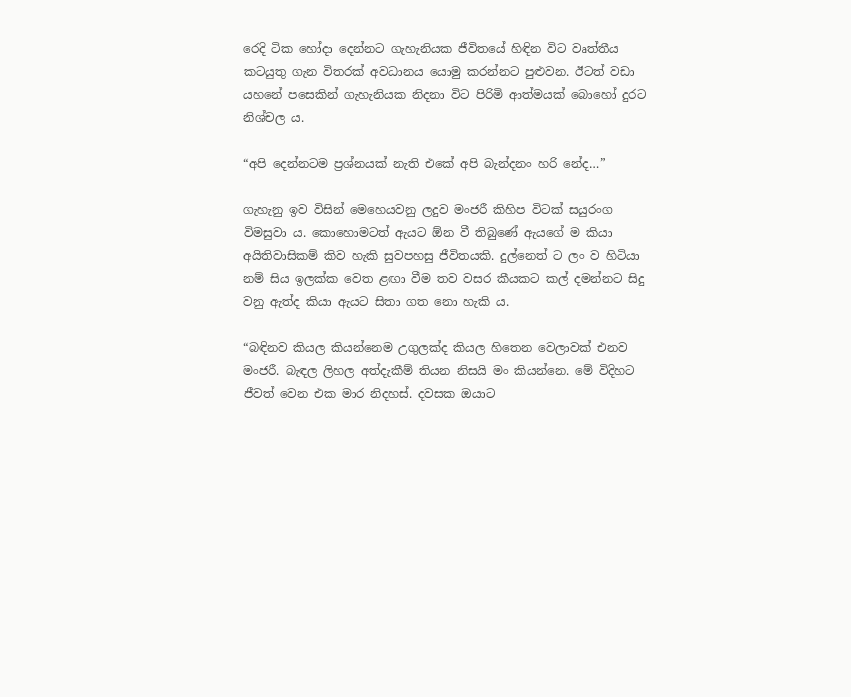රෙදි ටික හෝදා දෙන්නට ගැහැනියක ජීවිතයේ හිඳින විට වෘත්තීය කටයුතු ගැන විතරක් අවධානය යොමු කරන්නට පුළුවන. ඊටත් වඩා යහනේ පසෙකින් ගැහැනියක නිදනා විට පිරිමි ආත්මයක් බොහෝ දුරට නිශ්චල ය.

“අපි දෙන්නටම ප්‍රශ්නයක් නැති එකේ අපි බැන්දනං හරි නේද…”

ගැහැනු ඉව විසින් මෙහෙයවනු ලදුව මංජරී කිහිප විටක් සයුරංග විමසුවා ය. කොහොමටත් ඇයට ඕන වී තිබුණේ ඇයගේ ම කියා අයිතිවාසිකම් කිව හැකි සුවපහසු ජීවිතයකි. දුල්නෙත් ට ලං ව හිටියා නම් සිය ඉලක්ක වෙත ළඟා වීම තව වසර කීයකට කල් දමන්නට සිදු වනු ඇත්ද කියා ඇයට සිතා ගත නො හැකි ය.

“බඳිනව කියල කියන්නෙම උගුලක්ද කියල හිතෙන වෙලාවක් එනව මංජරී. බැඳල ලිහල අත්දැකීම් තියන නිසයි මං කියන්නෙ. මේ විදිහට ජීවත් වෙන එක මාර නිදහස්. දවසක ඔයාට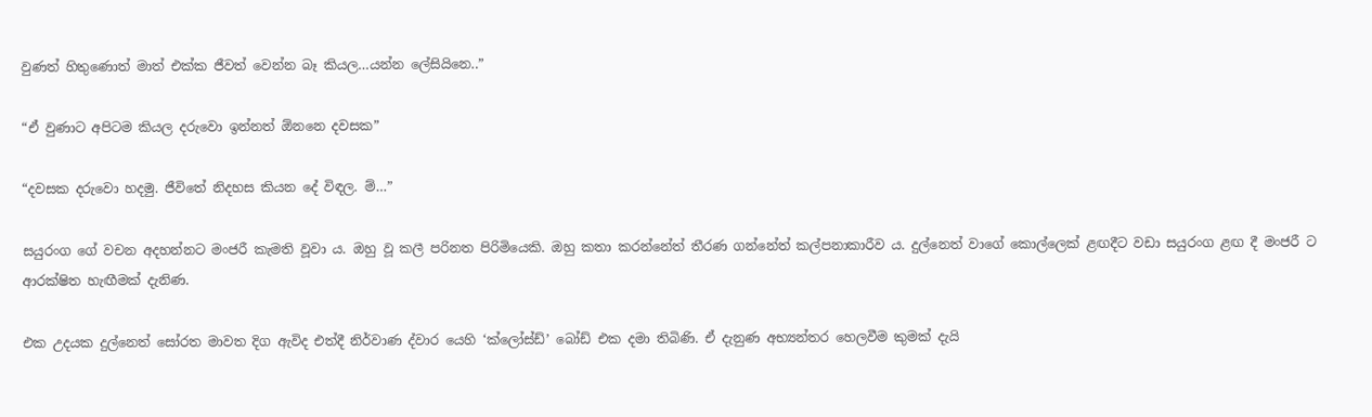වුණත් හිතුණොත් මාත් එක්ක ජීවත් වෙන්න බෑ කියල…යන්න ලේසියිනෙ..”

“ඒ වුණාට අපිටම කියල දරුවො ඉන්නත් ඕනනෙ දවසක”

“දවසක දරුවො හදමු. ජීවිතේ නිදහස කියන දේ විඳල. ම්…”

සයුරංග ගේ වචන අදහන්නට මංජරී කැමති වූවා ය. ඔහු වූ කලී පරිනත පිරිමියෙකි. ඔහු කතා කරන්නේත් තීරණ ගන්නේත් කල්පනාකාරීව ය. දුල්නෙත් වාගේ කොල්ලෙක් ළඟදීට වඩා සයුරංග ළඟ දී මංජරී ට ආරක්ෂිත හැඟීමක් දැනිණ.

එක උදයක දුල්නෙත් සෝරත මාවත දිග ඇවිද එත්දී නිර්වාණ ද්වාර යෙහි ‘ක්ලෝස්ඩ්’ බෝඩ් එක දමා තිබිණි. ඒ දැනුණ අභ්‍යන්තර හෙලවීම කුමක් දැයි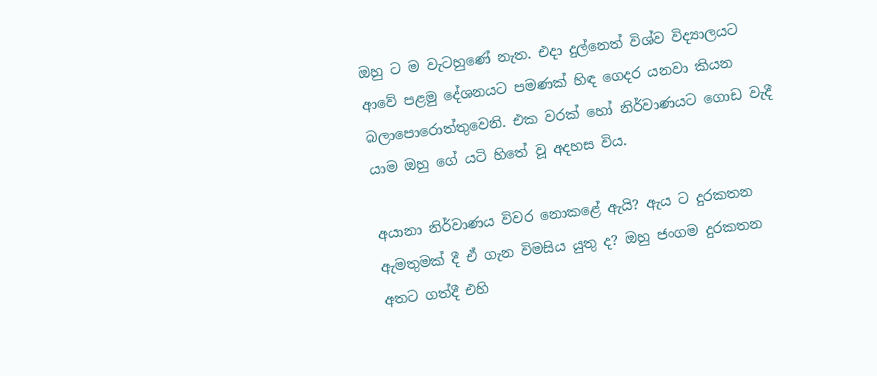ඔහු ට ම වැටහුණේ නැත. එදා දුල්නෙත් විශ්ව විද්‍යාලයට ආවේ පළමු දේශනයට පමණක් හිඳ ගෙදර යනවා කියන බලාපොරොත්තුවෙනි. එක වරක් හෝ නිර්වාණයට ගොඩ වැදී යාම ඔහු ගේ යටි හිතේ වූ අදහස විය.

අයානා නිර්වාණය විවර නොකළේ ඇයි? ඇය ට දුරකතන ඇමතුමක් දී ඒ ගැන විමසිය යුතු ද? ඔහු ජංගම දුරකතන අතට ගත්දී එහි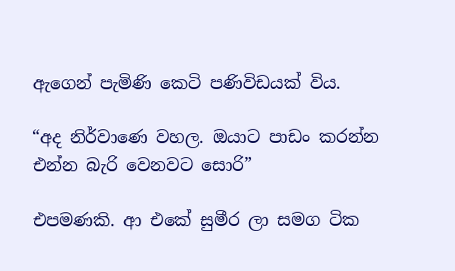ඇගෙන් පැමිණි කෙටි පණිවිඩයක් විය.

“අද නිර්වාණෙ වහල. ඔයාට පාඩං කරන්න එන්න බැරි වෙනවට සොරි”

එපමණකි. ආ එකේ සුමීර ලා සමග ටික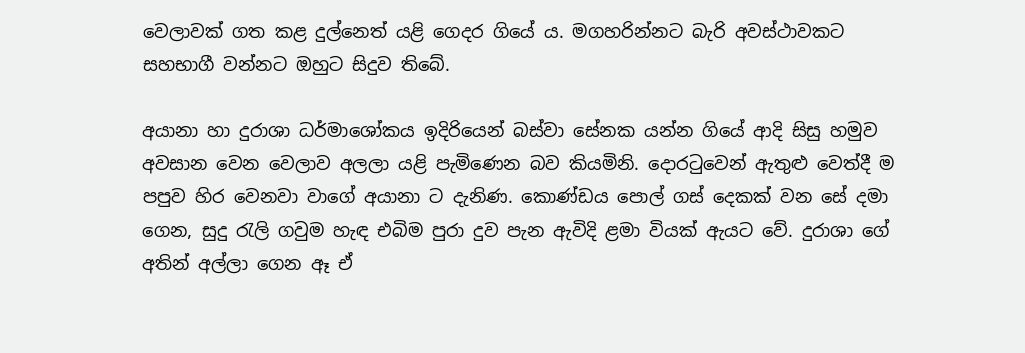වෙලාවක් ගත කළ දුල්නෙත් යළි ගෙදර ගියේ ය. මගහරින්නට බැරි අවස්ථාවකට සහභාගී වන්නට ඔහුට සිදුව තිබේ.

අයානා හා දුරාශා ධර්මාශෝකය ඉදිරියෙන් බස්වා සේනක යන්න ගියේ ආදි සිසු හමුව අවසාන වෙන වෙලාව අලලා යළි පැමිණෙන බව කියමිනි. දොරටුවෙන් ඇතුළු වෙත්දී ම පපුව හිර වෙනවා වාගේ අයානා ට දැනිණ. කොණ්ඩය පොල් ගස් දෙකක් වන සේ දමා ගෙන, සුදු රැලි ගවුම හැඳ එබිම පුරා දුව පැන ඇවිදි ළමා වියක් ඇයට වේ. දුරාශා ගේ අතින් අල්ලා ගෙන ඈ ඒ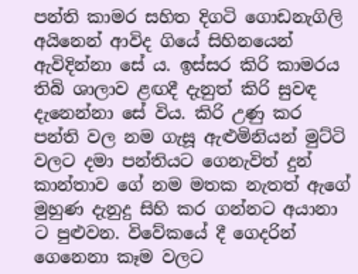පන්ති කාමර සහිත දිගටි ගොඩනැගිලි අයිනෙන් ආවිද ගියේ සිහිනයෙන් ඇවිදින්නා සේ ය. ඉස්සර කිරි කාමරය තිබි ශාලාව ළඟදී දැනුත් කිරි සුවඳ දැනෙන්නා සේ විය. කිරි උණු කර පන්ති වල නම ගැසූ ඇළුමිනියන් මුට්ටි වලට දමා පන්තියට ගෙනැවිත් දුන් කාන්තාව ගේ නම මතක නැතත් ඇගේ මුහුණ දැනුදු සිහි කර ගන්නට අයානා ට පුළුවන. විවේකයේ දී ගෙදරින් ගෙනෙනා කෑම වලට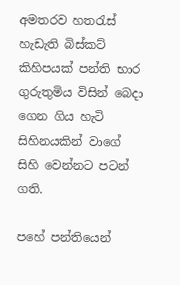අමතරව හතරැස් හැඩැති බිස්කට් කිහිපයක් පන්ති භාර ගුරුතුමිය විසින් බෙදා ගෙන ගිය හැටි සිහිනයකින් වාගේ සිහි වෙන්නට පටන් ගති.

පහේ පන්තියෙන්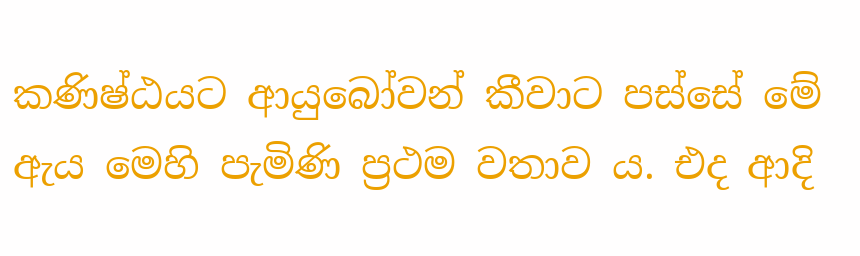කණිෂ්ඨයට ආයුබෝවන් කීවාට පස්සේ මේ ඇය මෙහි පැමිණි ප්‍රථම වතාව ය. එද ආදි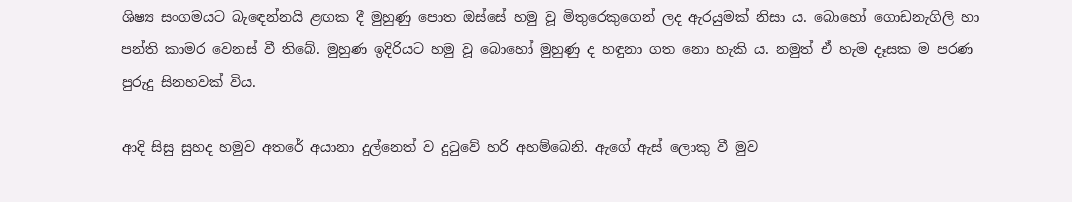ශිෂ්‍ය සංගමයට බැඳෙන්නයි ළඟක දී මුහුණු පොත ඔස්සේ හමු වූ මිතුරෙකුගෙන් ලද ඇරයුමක් නිසා ය. බොහෝ ගොඩනැගිලි හා පන්ති කාමර වෙනස් වී තිබේ. මුහුණ ඉදිරියට හමු වූ බොහෝ මුහුණු ද හඳුනා ගත නො හැකි ය. නමුත් ඒ හැම දෑසක ම පරණ පුරුදු සිනහවක් විය.

ආදි සිසු සුහද හමුව අතරේ අයානා දුල්නෙත් ව දුටුවේ හරි අහම්බෙනි. ඇගේ ඇස් ලොකු වී මුව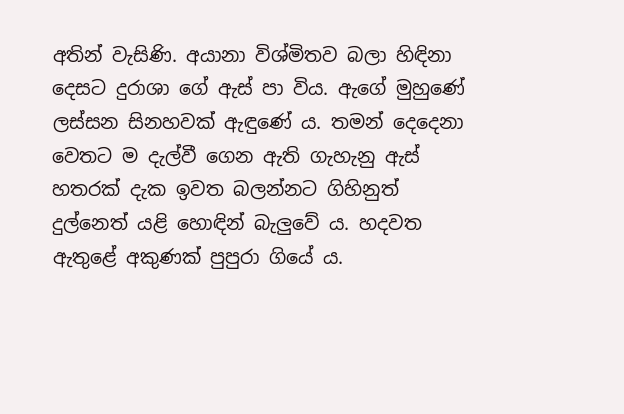අතින් වැසිණි. අයානා විශ්මිතව බලා හිඳිනා දෙසට දුරාශා ගේ ඇස් පා විය. ඇගේ මුහුණේ ලස්සන සිනහවක් ඇඳුණේ ය. තමන් දෙදෙනා වෙතට ම දැල්වී ගෙන ඇති ගැහැනු ඇස් හතරක් දැක ඉවත බලන්නට ගිහිනුත් දුල්නෙත් යළි හොඳින් බැලුවේ ය. හදවත ඇතුළේ අකුණක් පුපුරා ගියේ ය.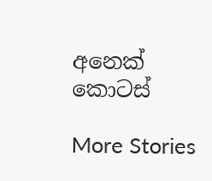අනෙක් කොටස්

More Stories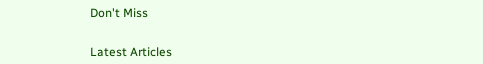Don't Miss


Latest Articles